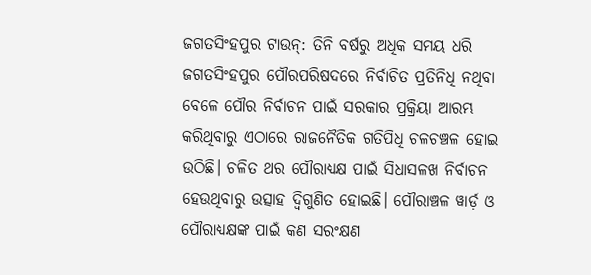ଜଗତସିଂହପୁର ଟାଉନ୍: ତିନି ବର୍ଷରୁ ଅଧିକ ସମୟ ଧରି ଜଗତସିଂହପୁର ପୌରପରିଷଦରେ ନିର୍ବାଚିତ ପ୍ରତିନିଧି ନଥିବା ବେଳେ ପୌର ନିର୍ବାଚନ ପାଇଁ ସରକାର ପ୍ରକ୍ରିୟା ଆରମ୍ଭ କରିଥିବାରୁ ଏଠାରେ ରାଜନୈତିକ ଗତିପିଧି ଚଳଚଞ୍ଚଳ ହୋଇ ଉଠିଛି। ଚଳିତ ଥର ପୌରାଧ୍ୟକ୍ଷ ପାଇଁ ସିଧାସଳଖ ନିର୍ବାଚନ ହେଉଥିବାରୁ ଉତ୍ସାହ ଦ୍ବିଗୁଣିତ ହୋଇଛି। ପୌରାଞ୍ଚଳ ୱାର୍ଡ଼ ଓ ପୌରାଧ୍ୟକ୍ଷଙ୍କ ପାଇଁ କଣ ସରଂକ୍ଷଣ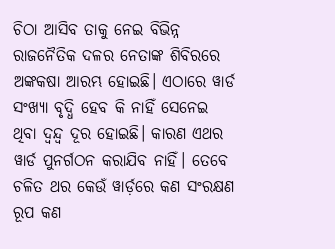ଚିଠା ଆସିବ ତାକୁ ନେଇ ବିଭିନ୍ନ ରାଜନୈତିକ ଦଳର ନେତାଙ୍କ ଶିବିରରେ ଅଙ୍କକଷା ଆରମ୍ଭ ହୋଇଛି। ଏଠାରେ ୱାର୍ଡ ସଂଖ୍ୟା ବୃଦ୍ଧି ହେବ କି ନାହିଁ ସେନେଇ ଥିବା ଦ୍ବନ୍ଦ୍ବ ଦୂର ହୋଇଛି। କାରଣ ଏଥର ୱାର୍ଡ ପୁନର୍ଗଠନ କରାଯିବ ନାହିଁ। ତେବେ ଚଳିତ ଥର କେଉଁ ୱାର୍ଡ଼ରେ କଣ ସଂରକ୍ଷଣ ରୂପ କଣ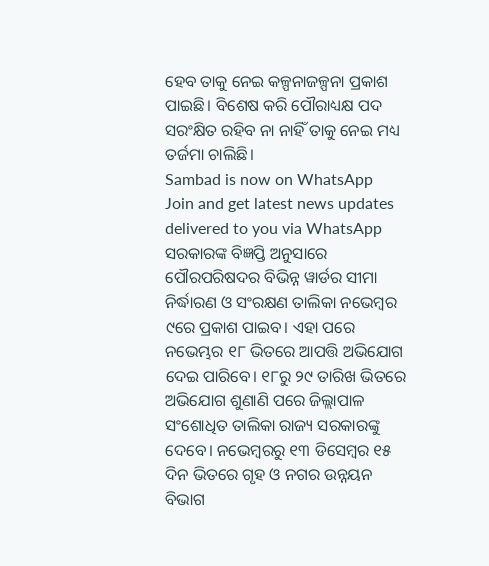ହେବ ତାକୁ ନେଇ କଳ୍ପନାଜଳ୍ପନା ପ୍ରକାଶ ପାଇଛି। ବିଶେଷ କରି ପୌରାଧ୍ୟକ୍ଷ ପଦ ସରଂକ୍ଷିତ ରହିବ ନା ନାହିଁ ତାକୁ ନେଇ ମଧ୍ୟ ତର୍ଜମା ଚାଲିଛି।
Sambad is now on WhatsApp
Join and get latest news updates delivered to you via WhatsApp
ସରକାରଙ୍କ ବିଜ୍ଞପ୍ତି ଅନୁସାରେ ପୌରପରିଷଦର ବିଭିନ୍ନ ୱାର୍ଡର ସୀମା ନିର୍ଦ୍ଧାରଣ ଓ ସଂରକ୍ଷଣ ତାଲିକା ନଭେମ୍ବର ୯ରେ ପ୍ରକାଶ ପାଇବ। ଏହା ପରେ ନଭେମ୍ଭର ୧୮ ଭିତରେ ଆପତ୍ତି ଅଭିଯୋଗ ଦେଇ ପାରିବେ। ୧୮ରୁ ୨୯ ତାରିଖ ଭିତରେ ଅଭିଯୋଗ ଶୁଣାଣି ପରେ ଜିଲ୍ଲାପାଳ ସଂଶୋଧିତ ତାଲିକା ରାଜ୍ୟ ସରକାରଙ୍କୁ ଦେବେ। ନଭେମ୍ବରରୁ ୧୩ ଡିସେମ୍ବର ୧୫ ଦିନ ଭିତରେ ଗୃହ ଓ ନଗର ଉନ୍ନୟନ ବିଭାଗ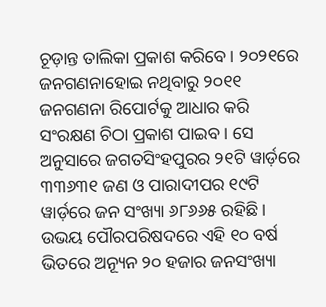ଚୂଡ଼ାନ୍ତ ତାଲିକା ପ୍ରକାଶ କରିବେ। ୨୦୨୧ରେ ଜନଗଣନାହୋଇ ନଥିବାରୁ ୨୦୧୧ ଜନଗଣନା ରିପୋର୍ଟକୁ ଆଧାର କରି ସଂରକ୍ଷଣ ଚିଠା ପ୍ରକାଶ ପାଇବ। ସେ ଅନୁସାରେ ଜଗତସିଂହପୁରର ୨୧ଟି ୱାର୍ଡ଼ରେ ୩୩୬୩୧ ଜଣ ଓ ପାରାଦୀପର ୧୯ଟି ୱାର୍ଡ଼ରେ ଜନ ସଂଖ୍ୟା ୬୮୬୬୫ ରହିଛି। ଉଭୟ ପୌରପରିଷଦରେ ଏହି ୧୦ ବର୍ଷ ଭିତରେ ଅନ୍ୟୂନ ୨୦ ହଜାର ଜନସଂଖ୍ୟା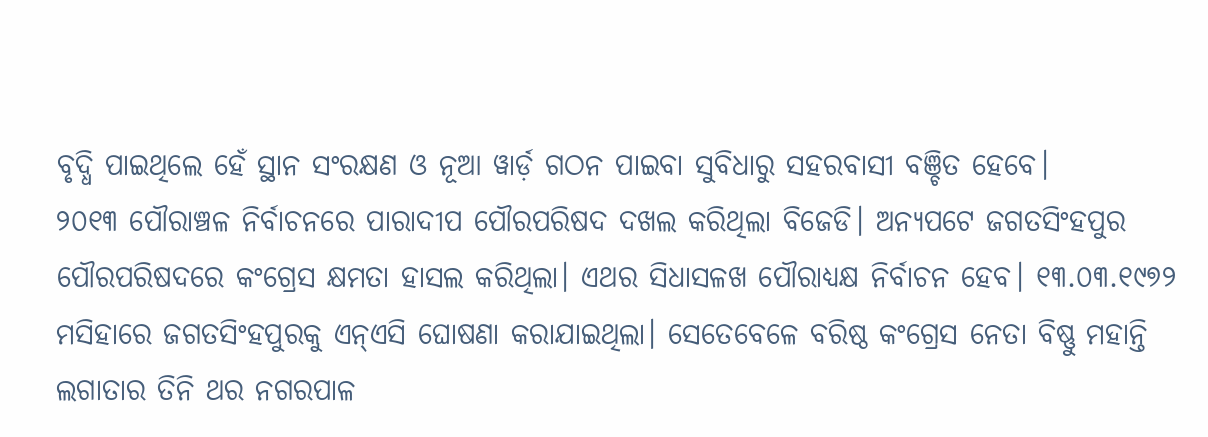ବୃଦ୍ଧି ପାଇଥିଲେ ହେଁ ସ୍ଥାନ ସଂରକ୍ଷଣ ଓ ନୂଆ ୱାର୍ଡ଼ ଗଠନ ପାଇବା ସୁବିଧାରୁ ସହରବାସୀ ବଞ୍ଚିତ ହେବେ।
୨୦୧୩ ପୌରାଞ୍ଚଳ ନିର୍ବାଚନରେ ପାରାଦୀପ ପୌରପରିଷଦ ଦଖଲ କରିଥିଲା ବିଜେଡି। ଅନ୍ୟପଟେ ଜଗତସିଂହପୁର ପୌରପରିଷଦରେ କଂଗ୍ରେସ କ୍ଷମତା ହାସଲ କରିଥିଲା। ଏଥର ସିଧାସଳଖ ପୌରାଧ୍ୟକ୍ଷ ନିର୍ବାଚନ ହେବ। ୧୩.୦୩.୧୯୭୨ ମସିହାରେ ଜଗତସିଂହପୁରକୁ ଏନ୍ଏସି ଘୋଷଣା କରାଯାଇଥିଲା। ସେତେବେଳେ ବରିଷ୍ଠ କଂଗ୍ରେସ ନେତା ବିଷ୍ଣୁ ମହାନ୍ତି ଲଗାତାର ତିନି ଥର ନଗରପାଳ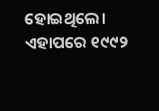ହୋଇଥିଲେ। ଏହାପରେ ୧୯୯୨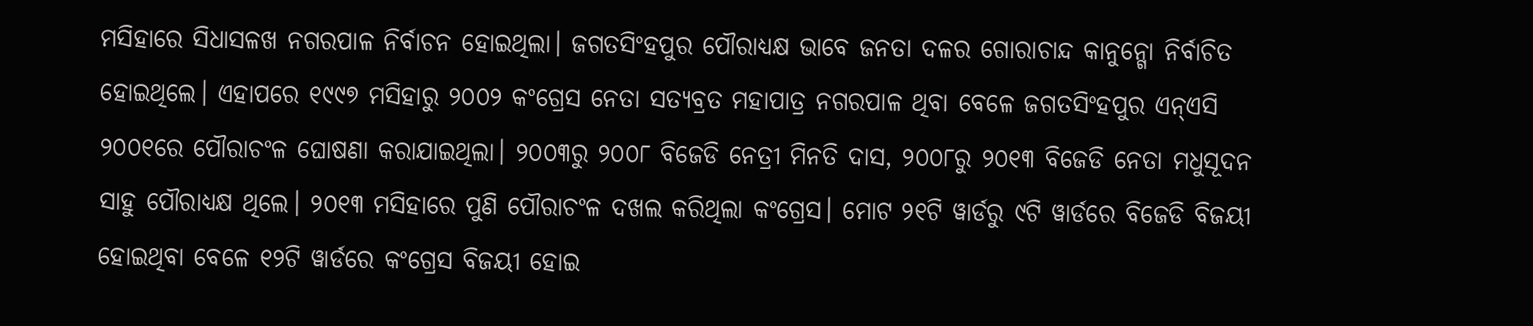ମସିହାରେ ସିଧାସଳଖ ନଗରପାଳ ନିର୍ବାଚନ ହୋଇଥିଲା। ଜଗତସିଂହପୁର ପୌରାଧ୍ୟକ୍ଷ ଭାବେ ଜନତା ଦଳର ଗୋରାଚାନ୍ଦ କାନୁନ୍ଗୋ ନିର୍ବାଚିତ ହୋଇଥିଲେ। ଏହାପରେ ୧୯୯୭ ମସିହାରୁ ୨୦୦୨ କଂଗ୍ରେସ ନେତା ସତ୍ୟବ୍ରତ ମହାପାତ୍ର ନଗରପାଳ ଥିବା ବେଳେ ଜଗତସିଂହପୁର ଏନ୍ଏସି ୨୦୦୧ରେ ପୌରାଚଂଳ ଘୋଷଣା କରାଯାଇଥିଲା। ୨୦୦୩ରୁ ୨୦୦୮ ବିଜେଡି ନେତ୍ରୀ ମିନତି ଦାସ, ୨୦୦୮ରୁ ୨୦୧୩ ବିଜେଡି ନେତା ମଧୁସୂଦନ ସାହୁ ପୌରାଧ୍ୟକ୍ଷ ଥିଲେ। ୨୦୧୩ ମସିହାରେ ପୁଣି ପୌରାଚଂଳ ଦଖଲ କରିଥିଲା କଂଗ୍ରେସ। ମୋଟ ୨୧ଟି ୱାର୍ଡରୁ ୯ଟି ୱାର୍ଡରେ ବିଜେଡି ବିଜୟୀ ହୋଇଥିବା ବେଳେ ୧୨ଟି ୱାର୍ଡରେ କଂଗ୍ରେସ ବିଜୟୀ ହୋଇ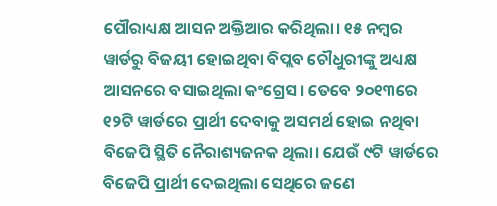ପୌରାଧ୍ୟକ୍ଷ ଆସନ ଅକ୍ତିଆର କରିଥିଲା। ୧୫ ନମ୍ବର ୱାର୍ଡରୁ ବିଜୟୀ ହୋଇଥିବା ବିପ୍ଲବ ଚୌଧୁରୀଙ୍କୁ ଅଧ୍ୟକ୍ଷ ଆସନରେ ବସାଇଥିଲା କଂଗ୍ରେସ। ତେବେ ୨୦୧୩ରେ ୧୨ଟି ୱାର୍ଡରେ ପ୍ରାର୍ଥୀ ଦେବାକୁ ଅସମର୍ଥ ହୋଇ ନଥିବା ବିଜେପି ସ୍ଥିତି ନୈରାଶ୍ୟଜନକ ଥିଲା। ଯେଉଁ ୯ଟି ୱାର୍ଡରେ ବିଜେପି ପ୍ରାର୍ଥୀ ଦେଇଥିଲା ସେଥିରେ ଜଣେ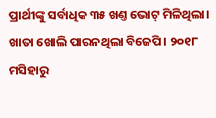ପ୍ରାର୍ଥୀଙ୍କୁ ସର୍ବାଧିକ ୩୫ ଖଣ୍ତ ଭୋଟ୍ ମିଳିଥିଲା। ଖାତା ଖୋଲି ପାରନଥିଲା ବିଜେପି। ୨୦୧୮ ମସିହାରୁ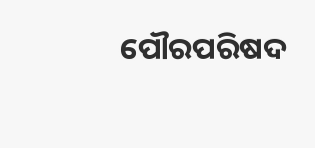ପୌରପରିଷଦ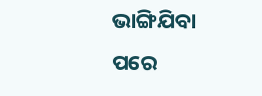ଭାଙ୍ଗିଯିବା ପରେ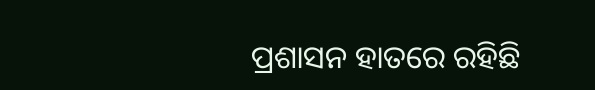ପ୍ରଶାସନ ହାତରେ ରହିଛି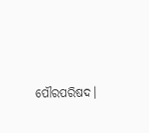ପୌରପରିଷଦ।